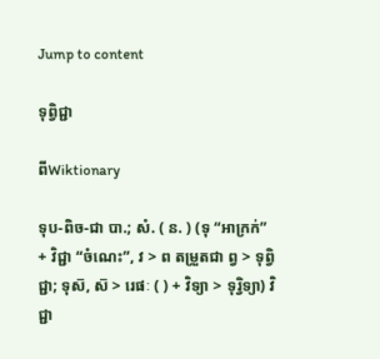Jump to content

ទុព្វិជ្ជា

ពីWiktionary

ទុប-ពិច-ជា បា.; សំ. ( ន. ) (ទុ “អាក្រក់” + វិជ្ជា “ចំណេះ”, វ > ព តម្រួតជា ព្វ > ទុព្វិជ្ជា; ទុស៑, ស៑ > រេផៈ ( ) + វិទ្យា > ទុរ្វិទ្យា) វិជ្ជា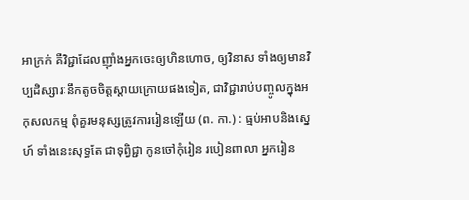អាក្រក់ គឺវិជ្ជាដែលញ៉ាំងអ្នកចេះឲ្យហិនហោច, ឲ្យវិនាស ទាំងឲ្យមានវិប្បដិស្សារៈនឹកតូចចិត្តស្ដាយក្រោយផងទៀត, ជាវិជ្ជារាប់បញ្ចូលក្នុងអកុសលកម្ម ពុំគួរមនុស្សត្រូវការរៀនឡើយ (ព. កា.) : ធ្មប់អាបនិងស្នេហ៍ ទាំងនេះសុទ្ធតែ ជាទុព្វិជ្ជា កូនចៅកុំរៀន របៀនពាលា អ្នករៀន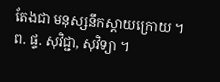តែងជា មនុស្សនឹកស្ដាយក្រោយ ។ ព. ផ្ទ. សុវិជ្ជា, សុវិទ្យា ។